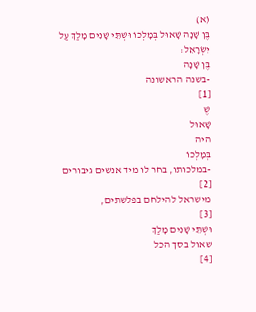(א)
בֶּן שָׁנָה שָׁאוּל בְּמָלְכוֹ וּשְׁתֵּי שָׁנִים מָלַךְ עַל יִשְׂרָאֵל:
בֶּן שָׁנָה
-בשנה הראשונה
[1]
שֶׁ
שָׁאוּל
היה
בְּמָלְכוֹ
-במלכותו, בחר לו מיד אנשים גיבורים
[2]
מישראל להילחם בפלשתים,
[3]
וּשְׁתֵּי שָׁנִים מָלַךְ
שאול בסך הכל
[4]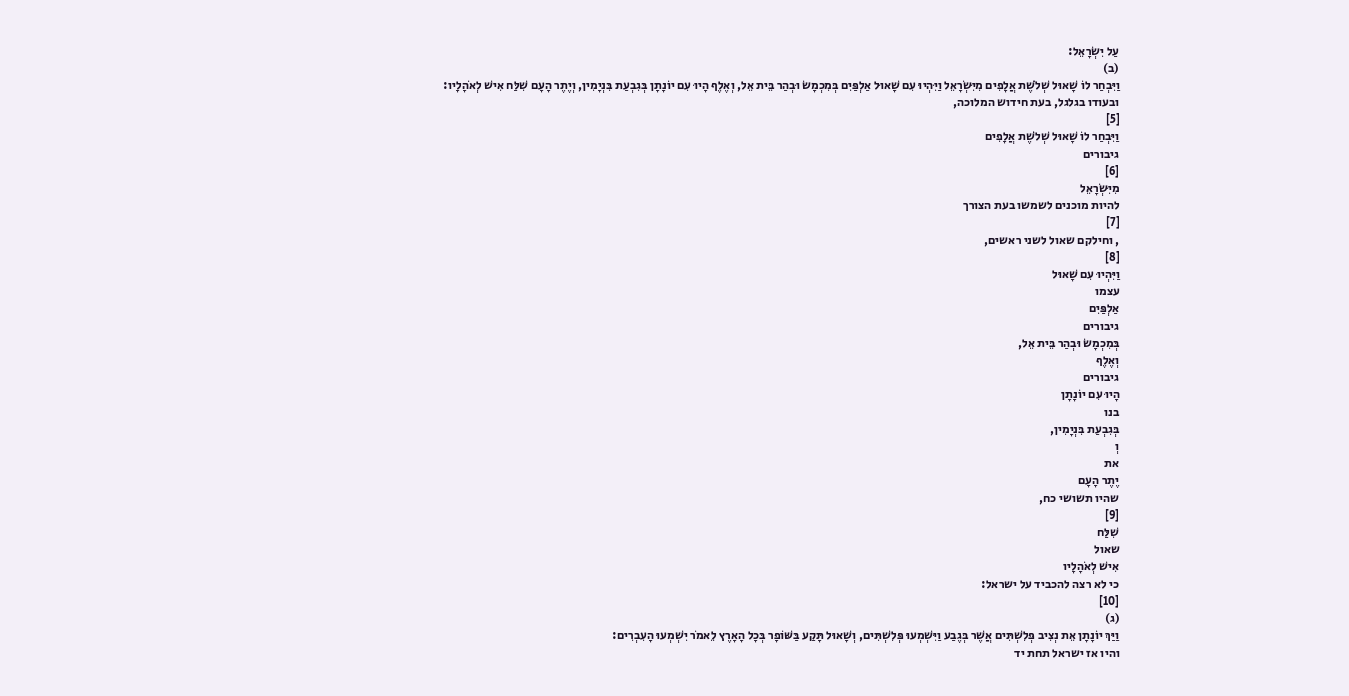עַל יִשְׂרָאֵל:
(ב)
וַיִּבְחַר לוֹ שָׁאוּל שְׁלֹשֶׁת אֲלָפִים מִיִּשְׂרָאֵל וַיִּהְיוּ עִם שָׁאוּל אַלְפַּיִם בְּמִכְמָשׂ וּבְהַר בֵּית אֵל, וְאֶלֶף הָיוּ עִם יוֹנָתָן בְּגִבְעַת בִּנְיָמִין, וְיֶתֶר הָעָם שִׁלַּח אִישׁ לְאֹהָלָיו:
ובעודו בגלגל, בעת חידוש המלוכה,
[5]
וַיִּבְחַר לוֹ שָׁאוּל שְׁלֹשֶׁת אֲלָפִים
גיבורים
[6]
מִיִּשְׂרָאֵל
להיות מוכנים לשמשו בעת הצורך
[7]
, וחילקם שאול לשני ראשים,
[8]
וַיִּהְיוּ עִם שָׁאוּל
עצמו
אַלְפַּיִם
גיבורים
בְּמִכְמָשׂ וּבְהַר בֵּית אֵל,
וְאֶלֶף
גיבורים
הָיוּ עִם יוֹנָתָן
בנו
בְּגִבְעַת בִּנְיָמִין,
וְ
את
יֶתֶר הָעָם
שהיו תשושי כח,
[9]
שִׁלַּח
שאול
אִישׁ לְאֹהָלָיו
כי לא רצה להכביד על ישראל:
[10]
(ג)
וַיַּךְ יוֹנָתָן אֵת נְצִיב פְּלִשְׁתִּים אֲשֶׁר בְּגֶבַע וַיִּשְׁמְעוּ פְּלִשְׁתִּים, וְשָׁאוּל תָּקַע בַּשּׁוֹפָר בְּכָל הָאָרֶץ לֵאמֹר יִשְׁמְעוּ הָעִבְרִים:
והיו אז ישראל תחת יד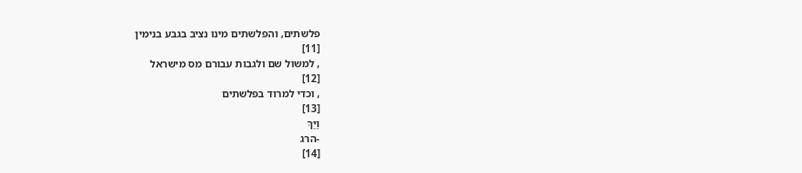פלשתים, והפלשתים מינו נציב בגבע בנימין
[11]
, למשול שם ולגבות עבורם מס מישראל
[12]
, וכדי למרוד בפלשתים
[13]
וַיַּךְ
-הרג
[14]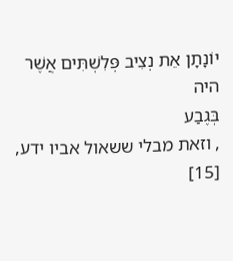יוֹנָתָן אֵת נְצִיב פְּלִשְׁתִּים אֲשֶׁר
היה
בְּגֶבַע
, וזאת מבלי ששאול אביו ידע,
[15]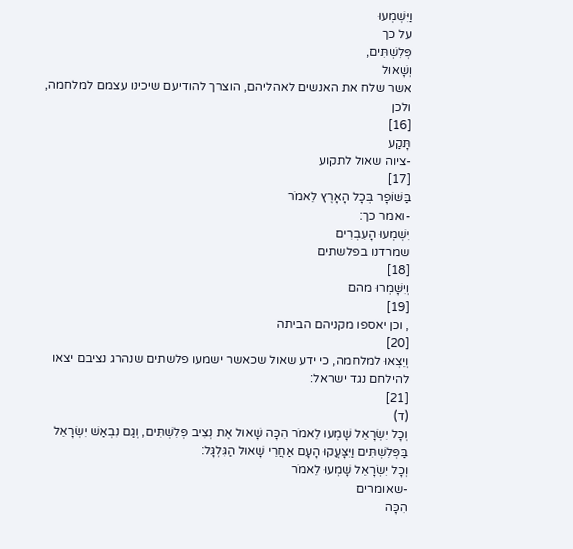וַיִּשְׁמְעוּ
על כך
פְּלִשְׁתִּים,
וְשָׁאוּל
אשר שלח את האנשים לאהליהם, הוצרך להודיעם שיכינו עצמם למלחמה, ולכן
[16]
תָּקַע
-ציוה שאול לתקוע
[17]
בַּשּׁוֹפָר בְּכָל הָאָרֶץ לֵאמֹר
-ואמר כך:
יִשְׁמְעוּ הָעִבְרִים
שמרדנו בפלשתים
[18]
וְיִשָּׁמְרוּ מהם
[19]
, וכן יאספו מקניהם הביתה
[20]
וְיֵצְאוּ למלחמה, כי ידע שאול שכאשר ישמעו פלשתים שנהרג נציבם יצאו להילחם נגד ישראל:
[21]
(ד)
וְכָל יִשְׂרָאֵל שָׁמְעוּ לֵאמֹר הִכָּה שָׁאוּל אֶת נְצִיב פְּלִשְׁתִּים, וְגַם נִבְאַשׁ יִשְׂרָאֵל בַּפְּלִשְׁתִּים וַיִּצָּעֲקוּ הָעָם אַחֲרֵי שָׁאוּל הַגִּלְגָּל:
וְכָל יִשְׂרָאֵל שָׁמְעוּ לֵאמֹר
-שאומרים
הִכָּה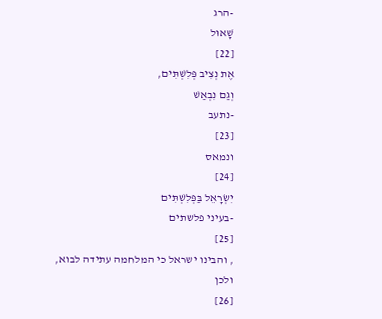-הרג
שָׁאוּל
[22]
אֶת נְצִיב פְּלִשְׁתִּים,
וְגַם נִבְאַשׁ
-נתעב
[23]
ונמאס
[24]
יִשְׂרָאֵל בַּפְּלִשְׁתִּים
-בעיני פלשתים
[25]
, והבינו ישראל כי המלחמה עתידה לבוא, ולכן
[26]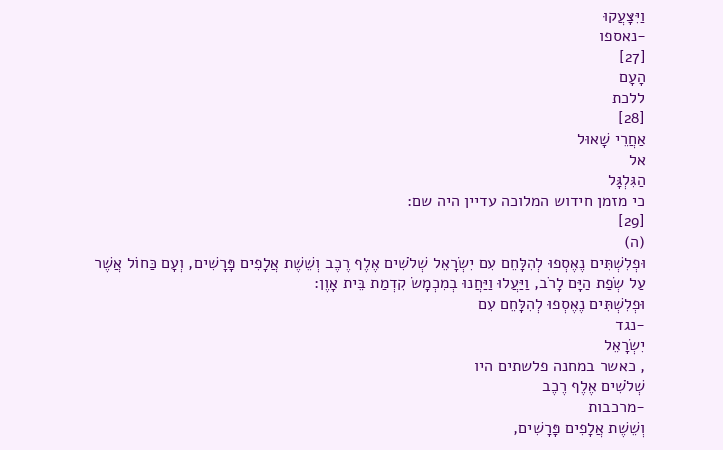וַיִּצָּעֲקוּ
-נאספו
[27]
הָעָם
ללכת
[28]
אַחֲרֵי שָׁאוּל
אל
הַגִּלְגָּל
כי מזמן חידוש המלוכה עדיין היה שם:
[29]
(ה)
וּפְלִשְׁתִּים נֶאֶסְפוּ לְהִלָּחֵם עִם יִשְׂרָאֵל שְׁלֹשִׁים אֶלֶף רֶכֶב וְשֵׁשֶׁת אֲלָפִים פָּרָשִׁים, וְעָם כַּחוֹל אֲשֶׁר עַל שְׂפַת הַיָּם לָרֹב, וַיַּעֲלוּ וַיַּחֲנוּ בְמִכְמָשׂ קִדְמַת בֵּית אָוֶן:
וּפְלִשְׁתִּים נֶאֶסְפוּ לְהִלָּחֵם עִם
-נגד
יִשְׂרָאֵל
, כאשר במחנה פלשתים היו
שְׁלֹשִׁים אֶלֶף רֶכֶב
-מרכבות
וְשֵׁשֶׁת אֲלָפִים פָּרָשִׁים,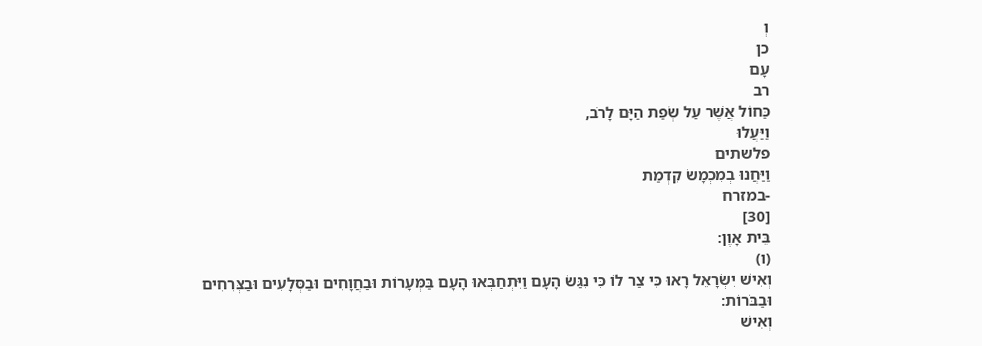וְ
כן
עָם
רב
כַּחוֹל אֲשֶׁר עַל שְׂפַת הַיָּם לָרֹב,
וַיַּעֲלוּ
פלשתים
וַיַּחֲנוּ בְמִכְמָשׂ קִדְמַת
-במזרח
[30]
בֵּית אָוֶן:
(ו)
וְאִישׁ יִשְׂרָאֵל רָאוּ כִּי צַר לוֹ כִּי נִגַּשׂ הָעָם וַיִּתְחַבְּאוּ הָעָם בַּמְּעָרוֹת וּבַחֲוָחִים וּבַסְּלָעִים וּבַצְּרִחִים וּבַבֹּרוֹת:
וְאִישׁ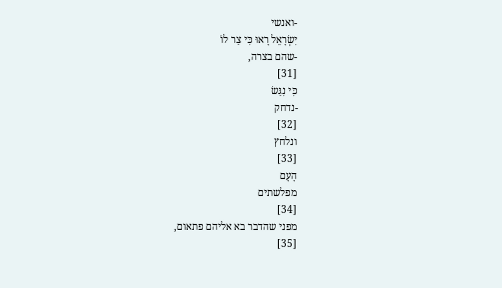-ואנשי
יִשְׂרָאֵל רָאוּ כִּי צַר לוֹ
-שהם בצרה,
[31]
כִּי נִגַּשׂ
-נדחק
[32]
ונלחץ
[33]
הָעָם
מפלשתים
[34]
מפני שהדבר בא אליהם פתאום,
[35]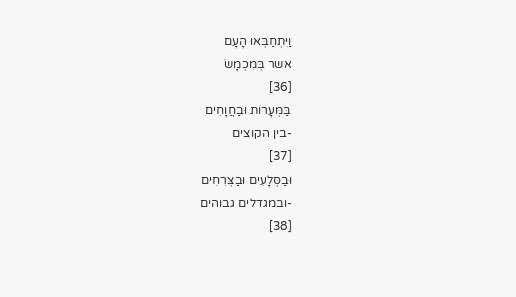וַיִּתְחַבְּאוּ הָעָם
אשר בְּמִכְמָשׂ
[36]
בַּמְּעָרוֹת וּבַחֲוָחִים
-בין הקוצים
[37]
וּבַסְּלָעִים וּבַצְּרִחִים
-ובמגדלים גבוהים
[38]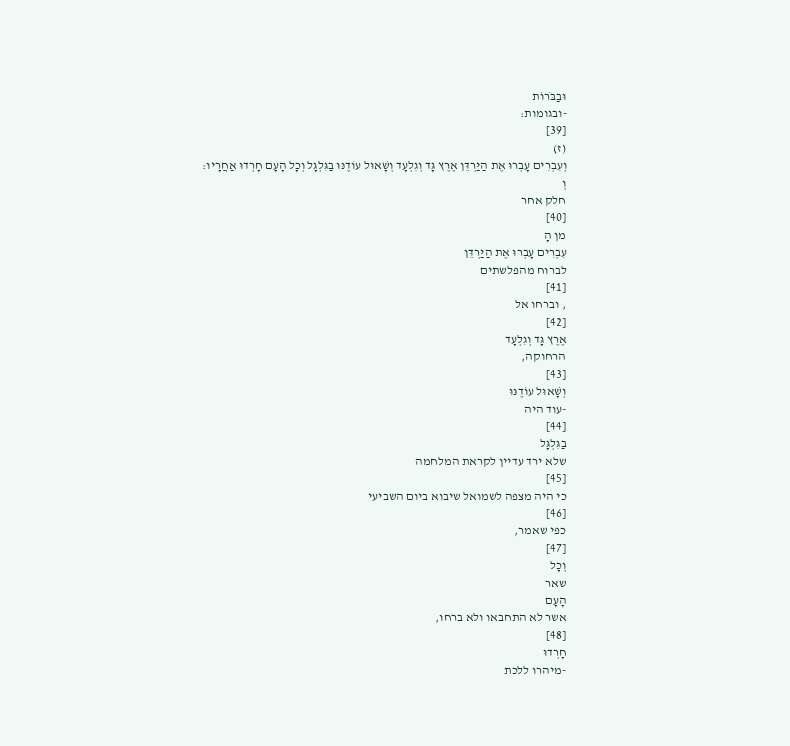וּבַבֹּרוֹת
-ובגומות:
[39]
(ז)
וְעִבְרִים עָבְרוּ אֶת הַיַּרְדֵּן אֶרֶץ גָּד וְגִלְעָד וְשָׁאוּל עוֹדֶנּוּ בַגִּלְגָּל וְכָל הָעָם חָרְדוּ אַחֲרָיו:
וְ
חלק אחר
[40]
מן הָ
עִבְרִים עָבְרוּ אֶת הַיַּרְדֵּן
לברוח מהפלשתים
[41]
, וברחו אל
[42]
אֶרֶץ גָּד וְגִלְעָד
הרחוקה,
[43]
וְשָׁאוּל עוֹדֶנּוּ
-עוד היה
[44]
בַגִּלְגָּל
שלא ירד עדיין לקראת המלחמה
[45]
כי היה מצפה לשמואל שיבוא ביום השביעי
[46]
כפי שאמר,
[47]
וְכָל
שאר
הָעָם
אשר לא התחבאו ולא ברחו,
[48]
חָרְדוּ
-מיהרו ללכת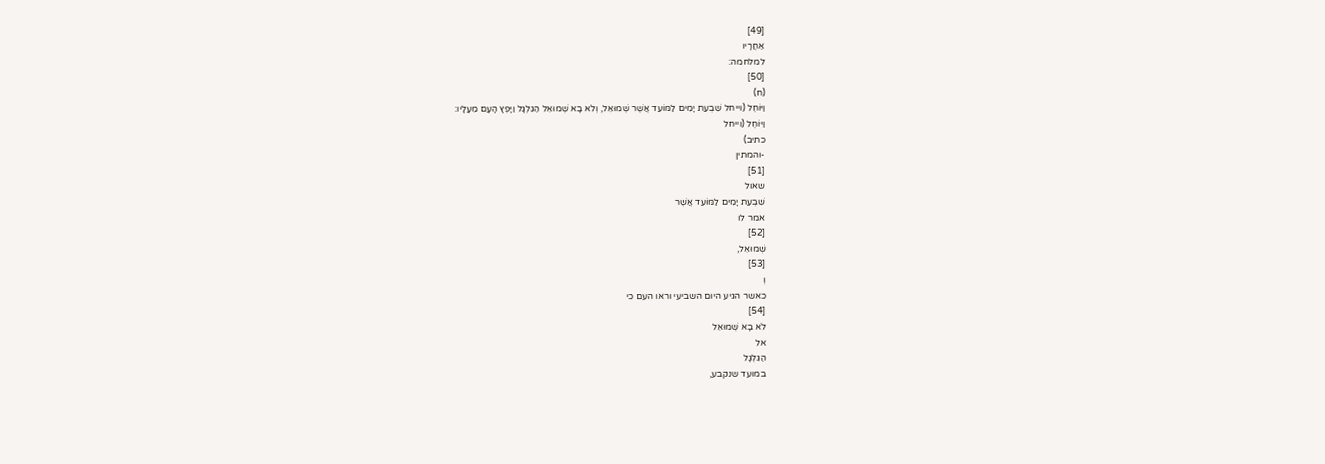[49]
אַחֲרָיו
למלחמה:
[50]
(ח)
וַיּוֹחֶל (וייחל שִׁבְעַת יָמִים לַמּוֹעֵד אֲשֶׁר שְׁמוּאֵל, וְלֹא בָא שְׁמוּאֵל הַגִּלְגָּל וַיָּפֶץ הָעָם מֵעָלָיו:
וַיּוֹחֶל (וייחל
כתיב)
-והמתין
[51]
שאול
שִׁבְעַת יָמִים לַמּוֹעֵד אֲשֶׁר
אמר לו
[52]
שְׁמוּאֵל,
[53]
וְ
כאשר הגיע היום השביעי וראו העם כי
[54]
לֹא בָא שְׁמוּאֵל
אל
הַגִּלְגָּל
במועד שנקבע,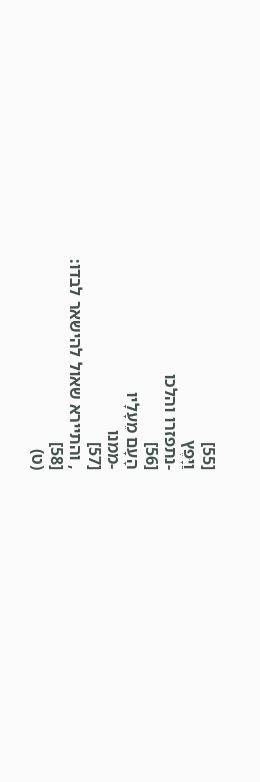[55]
וַיָּפֶץ
-נתפזרו והלכו
[56]
הָעָם מֵעָלָיו
-ממנו
[57]
, והתיירא שאול להישאר לבדו:
[58]
(ט)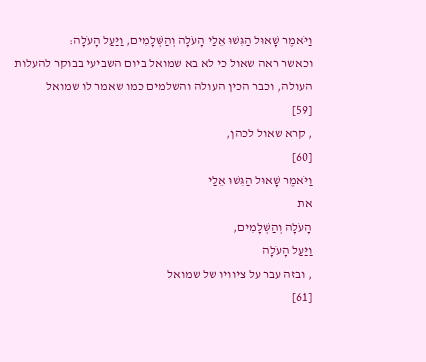וַיֹּאמֶר שָׁאוּל הַגִּשׁוּ אֵלַי הָעֹלָה וְהַשְּׁלָמִים, וַיַּעַל הָעֹלָה:
וכאשר ראה שאול כי לא בא שמואל ביום השביעי בבוקר להעלות העולה, וכבר הכין העולה והשלמים כמו שאמר לו שמואל
[59]
, קרא שאול לכהן,
[60]
וַיֹּאמֶר שָׁאוּל הַגִּשׁוּ אֵלַי
את
הָעֹלָה וְהַשְּׁלָמִים,
וַיַּעַל הָעֹלָה
, ובזה עבר על ציוויו של שמואל
[61]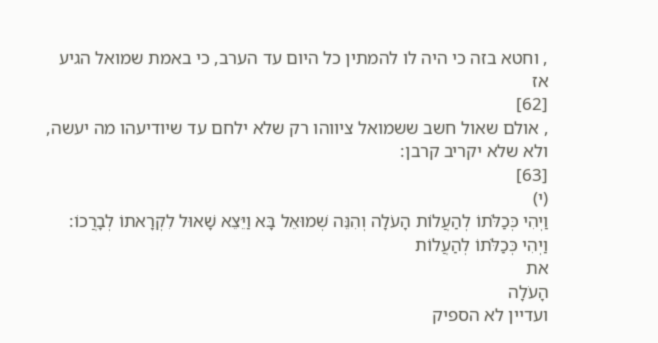, וחטא בזה כי היה לו להמתין כל היום עד הערב, כי באמת שמואל הגיע אז
[62]
, אולם שאול חשב ששמואל ציווהו רק שלא ילחם עד שיודיעהו מה יעשה, ולא שלא יקריב קרבן:
[63]
(י)
וַיְהִי כְּכַלֹּתוֹ לְהַעֲלוֹת הָעֹלָה וְהִנֵּה שְׁמוּאֵל בָּא וַיֵּצֵא שָׁאוּל לִקְרָאתוֹ לְבָרֲכוֹ:
וַיְהִי כְּכַלֹּתוֹ לְהַעֲלוֹת
את
הָעֹלָה
ועדיין לא הספיק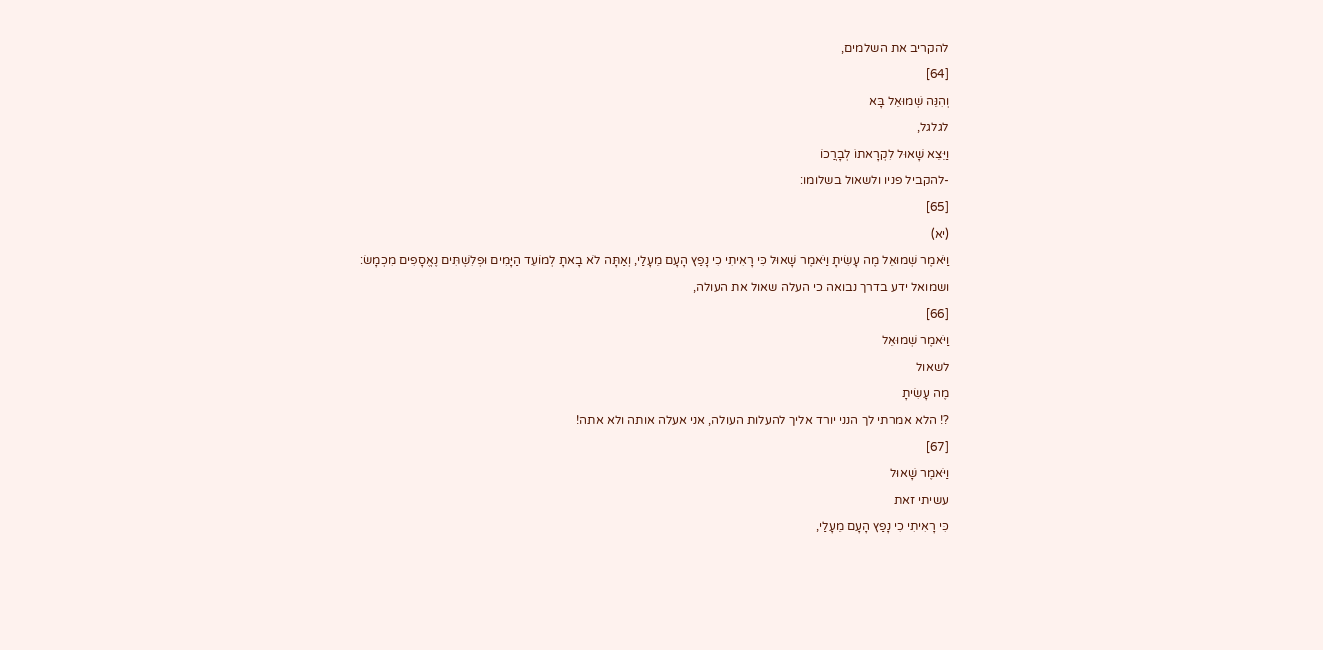להקריב את השלמים,
[64]
וְהִנֵּה שְׁמוּאֵל בָּא
לגלגל,
וַיֵּצֵא שָׁאוּל לִקְרָאתוֹ לְבָרֲכוֹ
-להקביל פניו ולשאול בשלומו:
[65]
(יא)
וַיֹּאמֶר שְׁמוּאֵל מֶה עָשִׂיתָ וַיֹּאמֶר שָׁאוּל כִּי רָאִיתִי כִי נָפַץ הָעָם מֵעָלַי, וְאַתָּה לֹא בָאתָ לְמוֹעֵד הַיָּמִים וּפְלִשְׁתִּים נֶאֱסָפִים מִכְמָשׂ:
ושמואל ידע בדרך נבואה כי העלה שאול את העולה,
[66]
וַיֹּאמֶר שְׁמוּאֵל
לשאול
מֶה עָשִׂיתָ
?! הלא אמרתי לך הנני יורד אליך להעלות העולה, אני אעלה אותה ולא אתה!
[67]
וַיֹּאמֶר שָׁאוּל
עשיתי זאת
כִּי רָאִיתִי כִי נָפַץ הָעָם מֵעָלַי,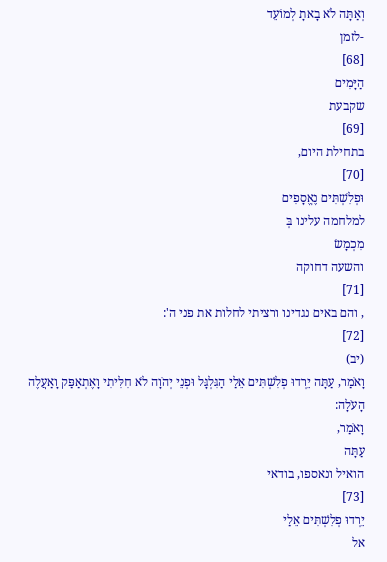וְאַתָּה לֹא בָאתָ לְמוֹעֵד
-לזמן
[68]
הַיָּמִים
שקבעת
[69]
בתחילת היום,
[70]
וּפְלִשְׁתִּים נֶאֱסָפִים
למלחמה עלינו בְּ
מִכְמָשׂ
והשעה דחוקה
[71]
, והם באים נגדינו ורציתי לחלות את פני ה':
[72]
(יב)
וָאֹמַר, עַתָּה יֵרְדוּ פְלִשְׁתִּים אֵלַי הַגִּלְגָּל וּפְנֵי יְהֹוָה לֹא חִלִּיתִי וָאֶתְאַפַּק וָאַעֲלֶה הָעֹלָה:
וָאֹמַר,
עַתָּה
הואיל ונאספו, בודאי
[73]
יֵרְדוּ פְלִשְׁתִּים אֵלַי
אל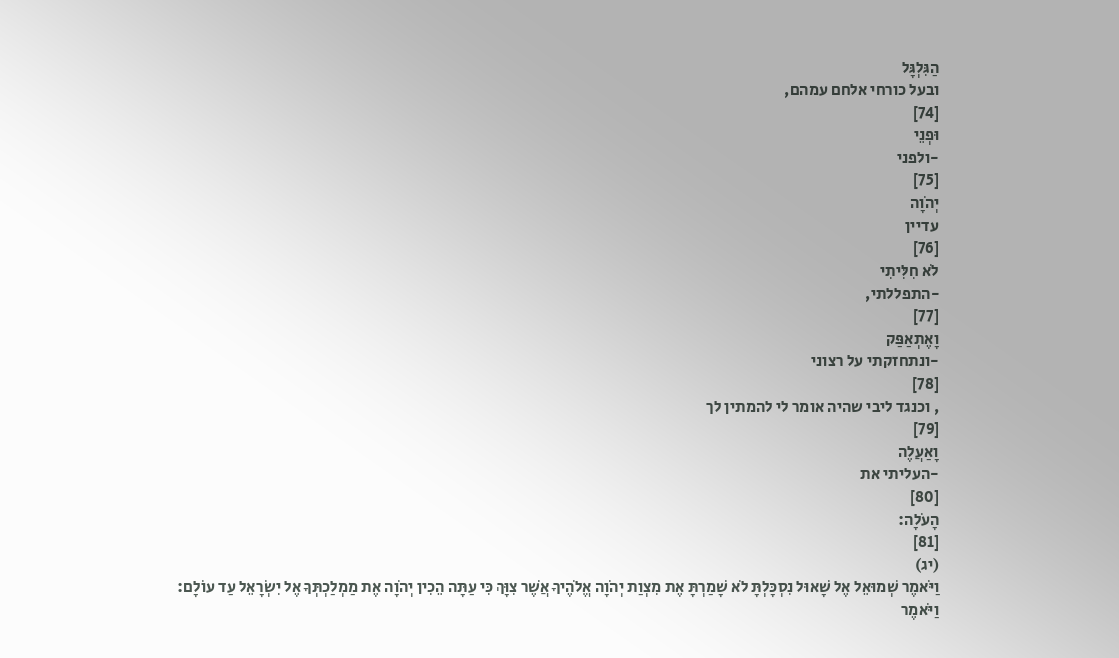הַגִּלְגָּל
ובעל כורחי אלחם עמהם,
[74]
וּפְנֵי
-ולפני
[75]
יְהֹוָה
עדיין
[76]
לֹא חִלִּיתִי
-התפללתי,
[77]
וָאֶתְאַפַּק
-ונתחזקתי על רצוני
[78]
, וכנגד ליבי שהיה אומר לי להמתין לך
[79]
וָאַעֲלֶה
-העליתי את
[80]
הָעֹלָה:
[81]
(יג)
וַיֹּאמֶר שְׁמוּאֵל אֶל שָׁאוּל נִסְכָּלְתָּ לֹא שָׁמַרְתָּ אֶת מִצְוַת יְהֹוָה אֱלֹהֶיךָ אֲשֶׁר צִוָּךְ כִּי עַתָּה הֵכִין יְהֹוָה אֶת מַמְלַכְתְּךָ אֶל יִשְׂרָאֵל עַד עוֹלָם:
וַיֹּאמֶר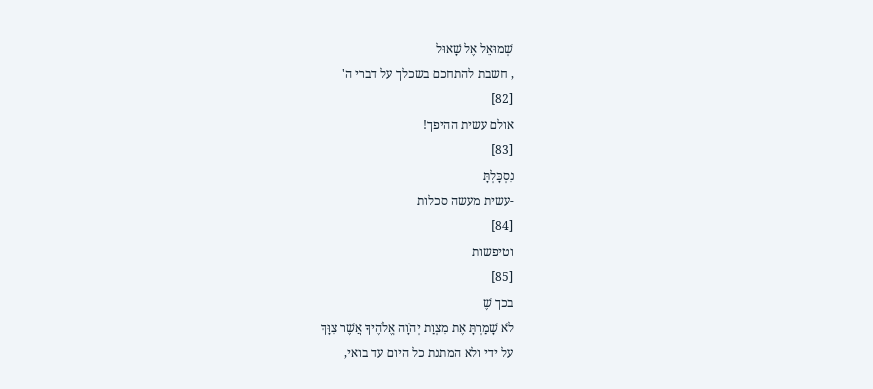שְׁמוּאֵל אֶל שָׁאוּל
, חשבת להתחכם בשכלך על דברי ה'
[82]
אולם עשית ההיפך!
[83]
נִסְכָּלְתָּ
-עשית מעשה סכלות
[84]
וטיפשות
[85]
בכך שֶׁ
לֹא שָׁמַרְתָּ אֶת מִצְוַת יְהֹוָה אֱלֹהֶיךָ אֲשֶׁר צִוָּךְ
על ידי ולא המתנת כל היום עד בואי,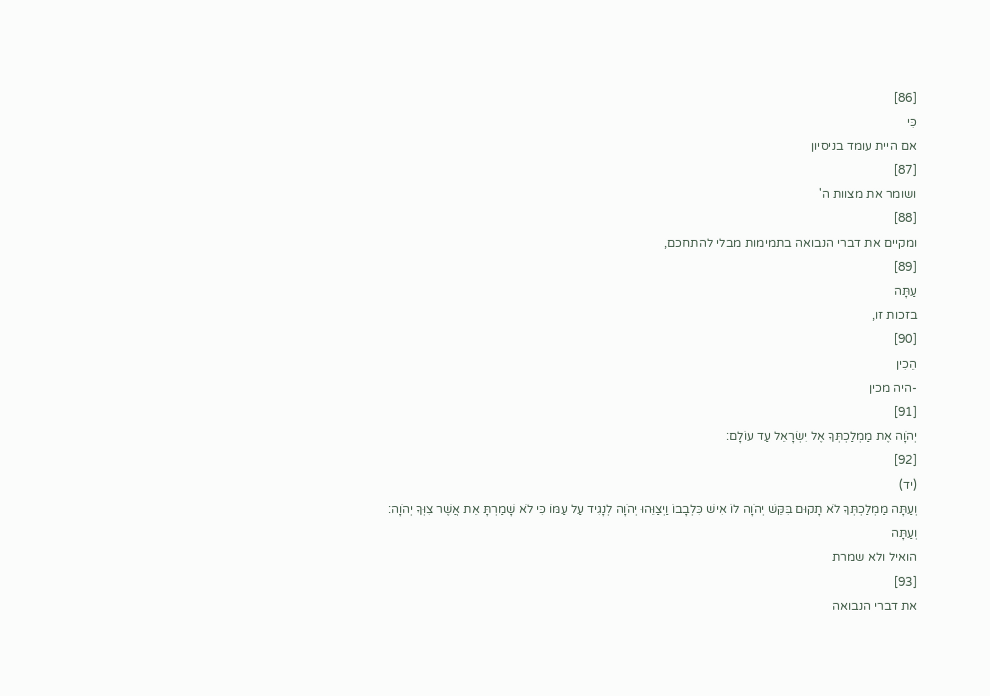[86]
כִּי
אם היית עומד בניסיון
[87]
ושומר את מצוות ה'
[88]
ומקיים את דברי הנבואה בתמימות מבלי להתחכם,
[89]
עַתָּה
בזכות זו,
[90]
הֵכִין
-היה מכין
[91]
יְהֹוָה אֶת מַמְלַכְתְּךָ אֶל יִשְׂרָאֵל עַד עוֹלָם:
[92]
(יד)
וְעַתָּה מַמְלַכְתְּךָ לֹא תָקוּם בִּקֵּשׁ יְהֹוָה לוֹ אִישׁ כִּלְבָבוֹ וַיְצַוֵּהוּ יְהֹוָה לְנָגִיד עַל עַמּוֹ כִּי לֹא שָׁמַרְתָּ אֵת אֲשֶׁר צִוְּךָ יְהֹוָה:
וְעַתָּה
הואיל ולא שמרת
[93]
את דברי הנבואה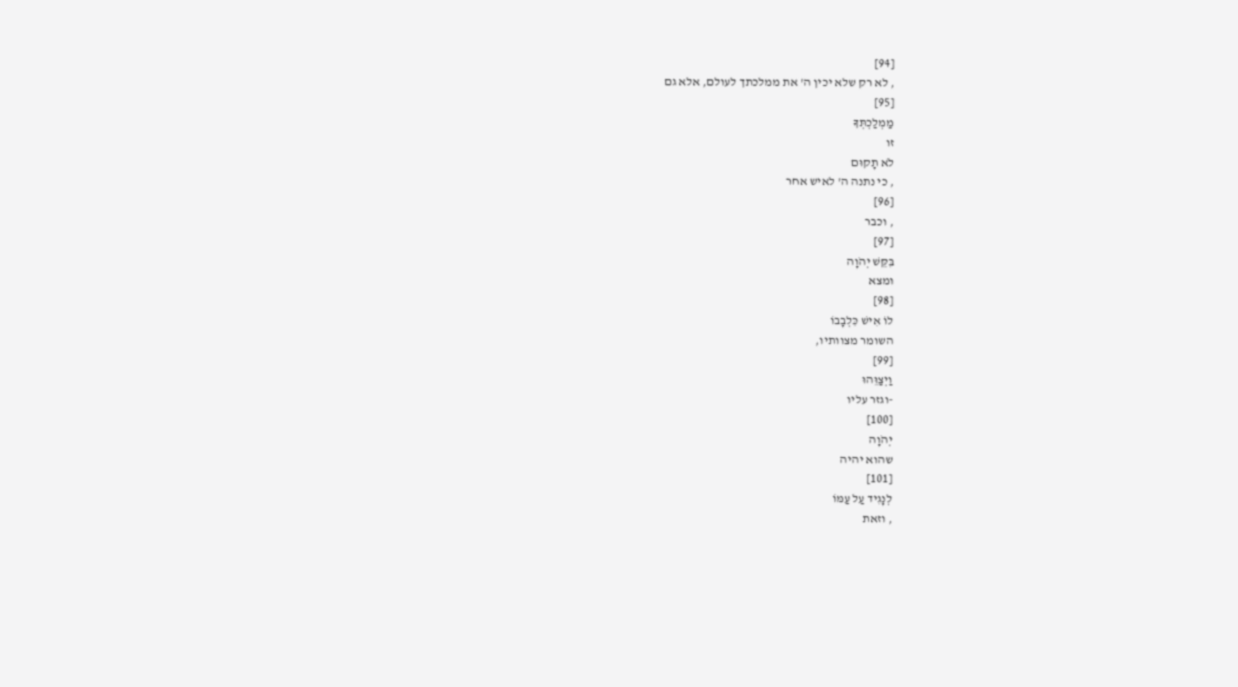[94]
, לא רק שלא יכין ה' את ממלכתך לעולם, אלא גם
[95]
מַמְלַכְתְּךָ
זו
לֹא תָקוּם
, כי נתנה ה' לאיש אחר
[96]
, וכבר
[97]
בִּקֵּשׁ יְהֹוָה
ומצא
[98]
לוֹ אִישׁ כִּלְבָבוֹ
השומר מצוותיו,
[99]
וַיְצַוֵּהוּ
-וגזר עליו
[100]
יְהֹוָה
שהוא יהיה
[101]
לְנָגִיד עַל עַמּוֹ
, וזאת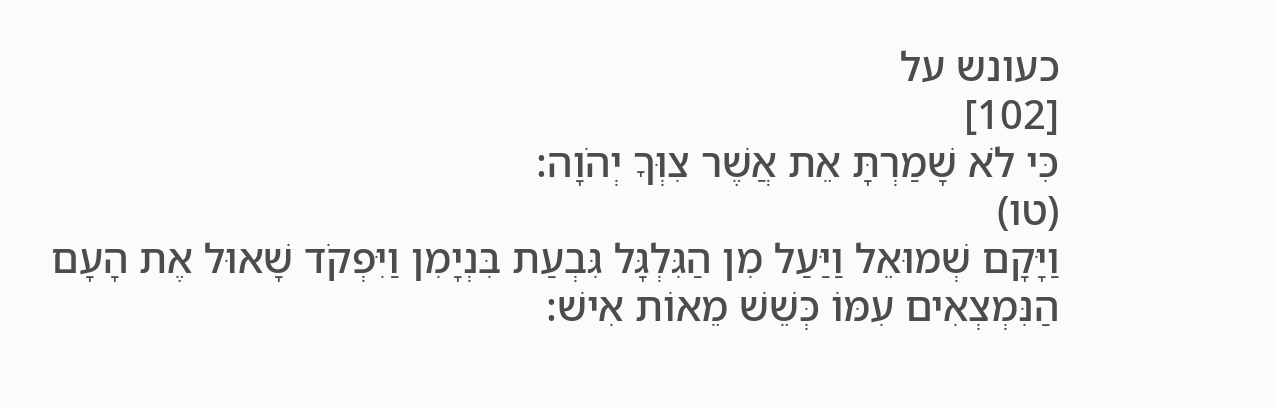כעונש על
[102]
כִּי לֹא שָׁמַרְתָּ אֵת אֲשֶׁר צִוְּךָ יְהֹוָה:
(טו)
וַיָּקָם שְׁמוּאֵל וַיַּעַל מִן הַגִּלְגָּל גִּבְעַת בִּנְיָמִן וַיִּפְקֹד שָׁאוּל אֶת הָעָם הַנִּמְצְאִים עִמּוֹ כְּשֵׁשׁ מֵאוֹת אִישׁ: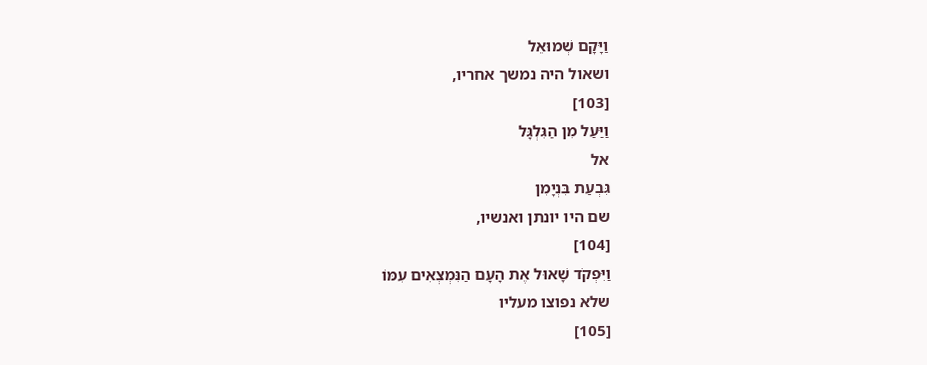וַיָּקָם שְׁמוּאֵל
ושאול היה נמשך אחריו,
[103]
וַיַּעַל מִן הַגִּלְגָּל
אל
גִּבְעַת בִּנְיָמִן
שם היו יונתן ואנשיו,
[104]
וַיִּפְקֹד שָׁאוּל אֶת הָעָם הַנִּמְצְאִים עִמּוֹ
שלא נפוצו מעליו
[105]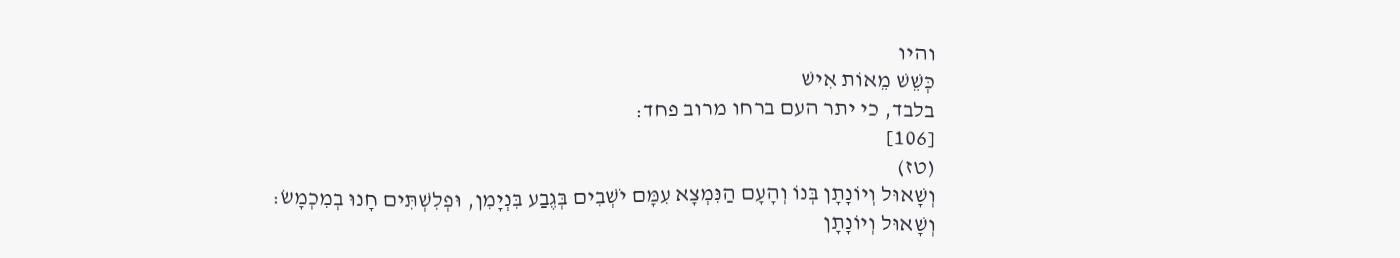והיו
כְּשֵׁשׁ מֵאוֹת אִישׁ
בלבד, כי יתר העם ברחו מרוב פחד:
[106]
(טז)
וְשָׁאוּל וְיוֹנָתָן בְּנוֹ וְהָעָם הַנִּמְצָא עִמָּם יֹשְׁבִים בְּגֶבַע בִּנְיָמִן, וּפְלִשְׁתִּים חָנוּ בְמִכְמָשׂ:
וְשָׁאוּל וְיוֹנָתָן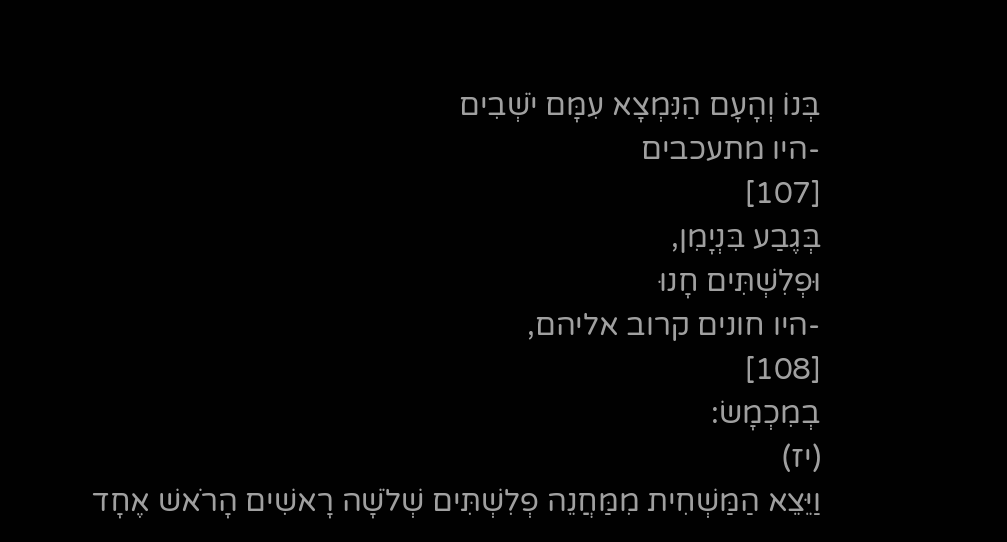בְּנוֹ וְהָעָם הַנִּמְצָא עִמָּם יֹשְׁבִים
-היו מתעכבים
[107]
בְּגֶבַע בִּנְיָמִן,
וּפְלִשְׁתִּים חָנוּ
-היו חונים קרוב אליהם,
[108]
בְמִכְמָשׂ:
(יז)
וַיֵּצֵא הַמַּשְׁחִית מִמַּחֲנֵה פְלִשְׁתִּים שְׁלֹשָׁה רָאשִׁים הָרֹאשׁ אֶחָד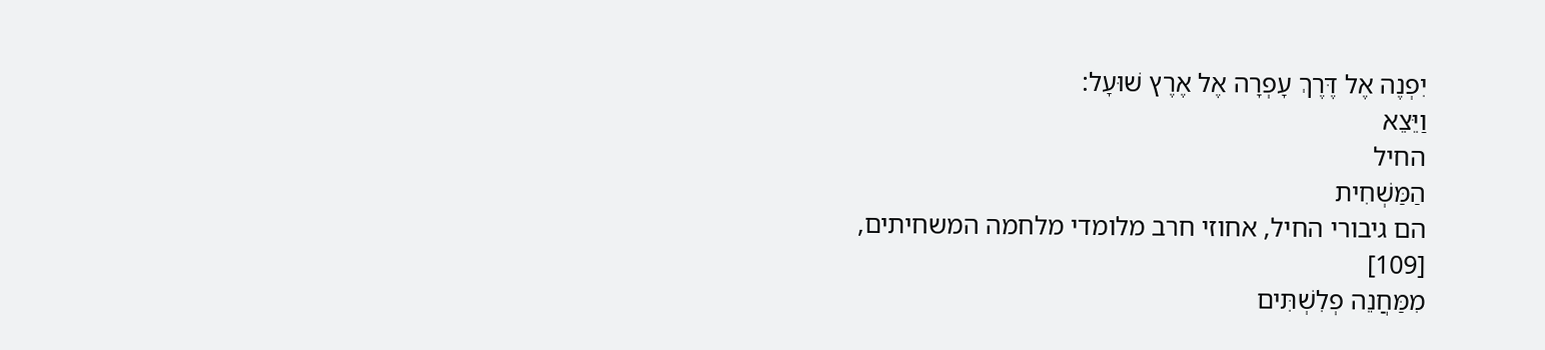יִפְנֶה אֶל דֶּרֶךְ עָפְרָה אֶל אֶרֶץ שׁוּעָל:
וַיֵּצֵא
החיל
הַמַּשְׁחִית
הם גיבורי החיל, אחוזי חרב מלומדי מלחמה המשחיתים,
[109]
מִמַּחֲנֵה פְלִשְׁתִּים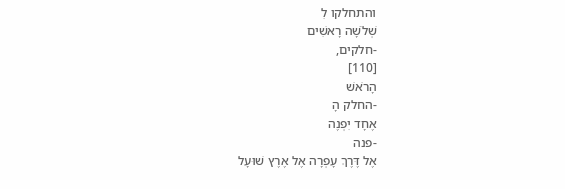והתחלקו לִ
שְׁלֹשָׁה רָאשִׁים
-חלקים,
[110]
הָרֹאשׁ
-החלק הָ
אֶחָד יִפְנֶה
-פנה
אֶל דֶּרֶךְ עָפְרָה אֶל אֶרֶץ שׁוּעָל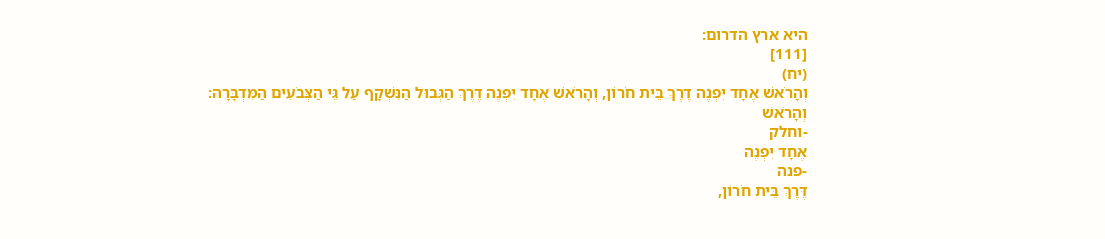היא ארץ הדרום:
[111]
(יח)
וְהָרֹאשׁ אֶחָד יִפְנֶה דֶּרֶךְ בֵּית חֹרוֹן, וְהָרֹאשׁ אֶחָד יִפְנֶה דֶּרֶךְ הַגְּבוּל הַנִּשְׁקָף עַל גֵּי הַצְּבֹעִים הַמִּדְבָּרָה:
וְהָרֹאשׁ
-וחלק
אֶחָד יִפְנֶה
-פנה
דֶּרֶךְ בֵּית חֹרוֹן,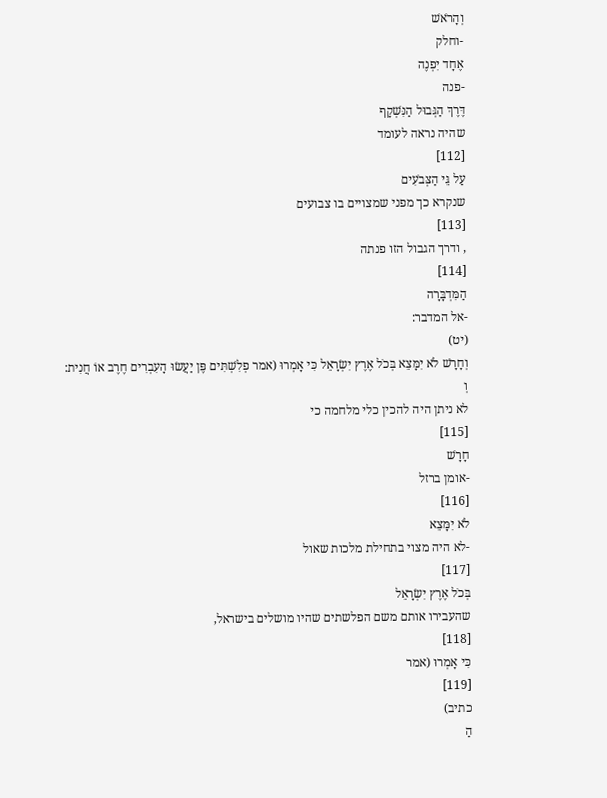וְהָרֹאשׁ
-וחלק
אֶחָד יִפְנֶה
-פנה
דֶּרֶךְ הַגְּבוּל הַנִּשְׁקָף
שהיה נראה לעומד
[112]
עַל גֵּי הַצְּבֹעִים
שנקרא כך מפני שמצויים בו צבועים
[113]
, ודרך הגבול הזו פנתה
[114]
הַמִּדְבָּרָה
-אל המדבר:
(יט)
וְחָרָשׁ לֹא יִמָּצֵא בְּכֹל אֶרֶץ יִשְׂרָאֵל כִּי אָמְרוּ (אמר פְלִשְׁתִּים פֶּן יַעֲשׂוּ הָעִבְרִים חֶרֶב אוֹ חֲנִית:
וְ
לא ניתן היה להכין כלי מלחמה כי
[115]
חָרָשׁ
-אומן ברזל
[116]
לֹא יִמָּצֵא
-לא היה מצוי בתחילת מלכות שאול
[117]
בְּכֹל אֶרֶץ יִשְׂרָאֵל
שהעבירו אותם משם הפלשתים שהיו מושלים בישראל,
[118]
כִּי אָמְרוּ (אמר
[119]
כתיב)
הַ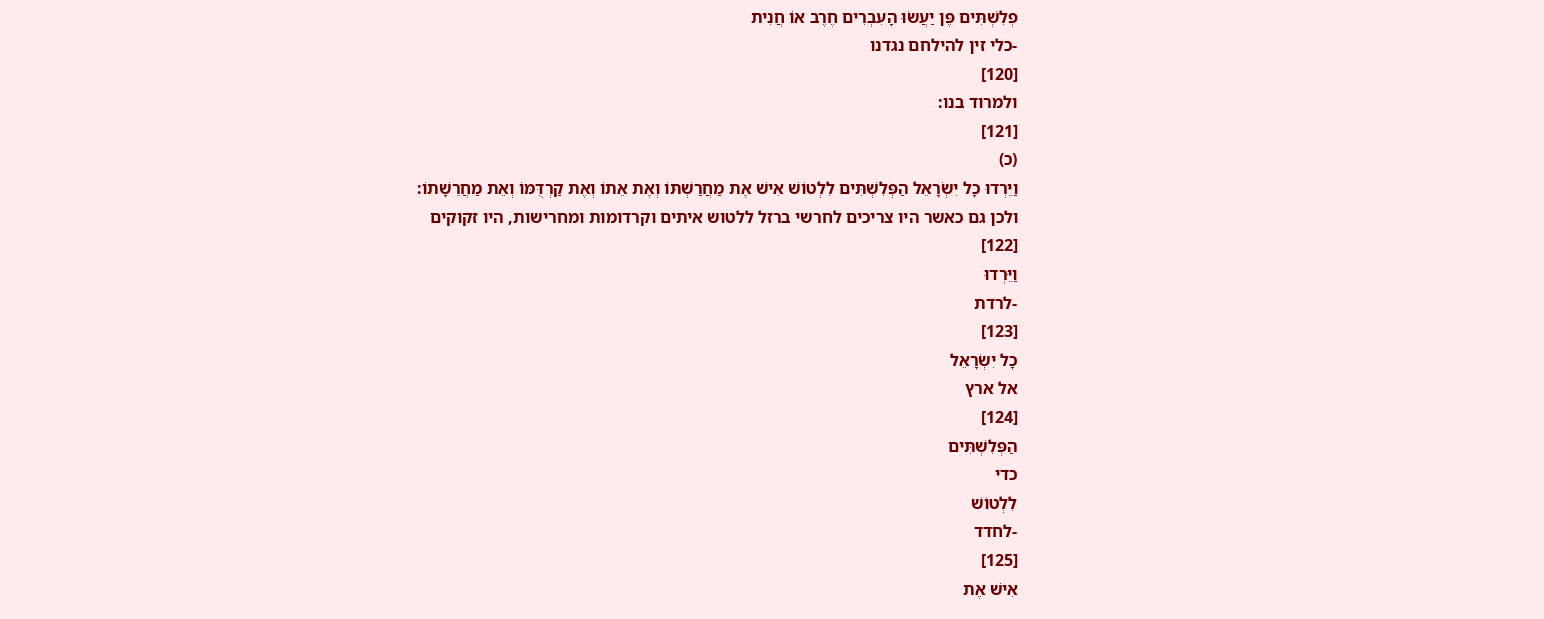פְלִשְׁתִּים פֶּן יַעֲשׂוּ הָעִבְרִים חֶרֶב אוֹ חֲנִית
-כלי זין להילחם נגדנו
[120]
ולמרוד בנו:
[121]
(כ)
וַיֵּרְדוּ כָל יִשְׂרָאֵל הַפְּלִשְׁתִּים לִלְטוֹשׁ אִישׁ אֶת מַחֲרַשְׁתּוֹ וְאֶת אֵתוֹ וְאֶת קַרְדֻּמּוֹ וְאֵת מַחֲרֵשָׁתוֹ:
ולכן גם כאשר היו צריכים לחרשי ברזל ללטוש איתים וקרדומות ומחרישות, היו זקוקים
[122]
וַיֵּרְדוּ
-לרדת
[123]
כָל יִשְׂרָאֵל
אל ארץ
[124]
הַפְּלִשְׁתִּים
כדי
לִלְטוֹשׁ
-לחדד
[125]
אִישׁ אֶת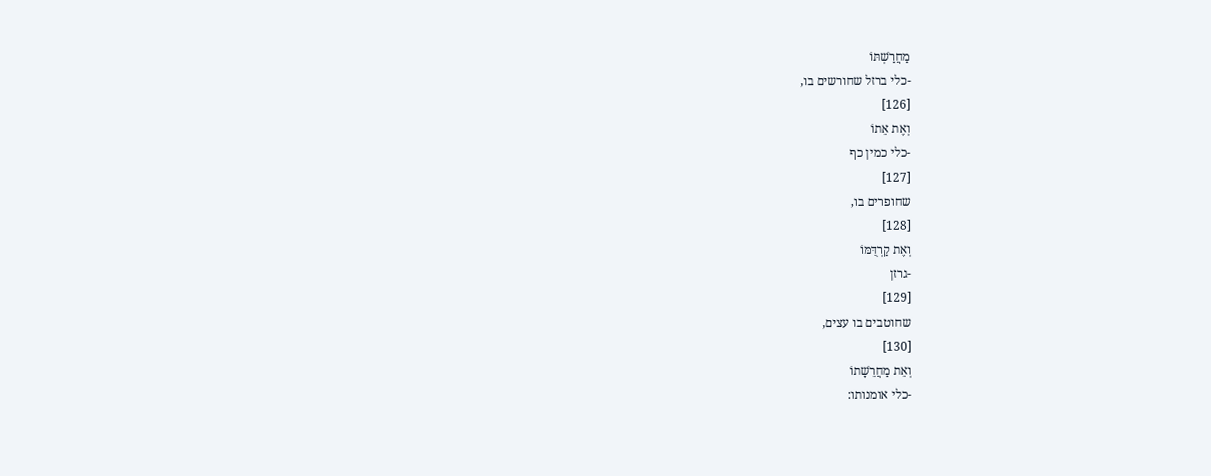מַחֲרַשְׁתּוֹ
-כלי ברזל שחורשים בו,
[126]
וְאֶת אֵתוֹ
-כלי כמין כף
[127]
שחופרים בו,
[128]
וְאֶת קַרְדֻּמּוֹ
-גרזן
[129]
שחוטבים בו עצים,
[130]
וְאֵת מַחֲרֵשָׁתוֹ
-כלי אומנותו: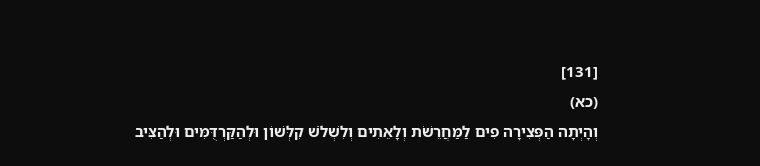[131]
(כא)
וְהָיְתָה הַפְּצִירָה פִים לַמַּחֲרֵשֹׁת וְלָאֵתִים וְלִשְׁלֹשׁ קִלְּשׁוֹן וּלְהַקַּרְדֻּמִּים וּלְהַצִּיב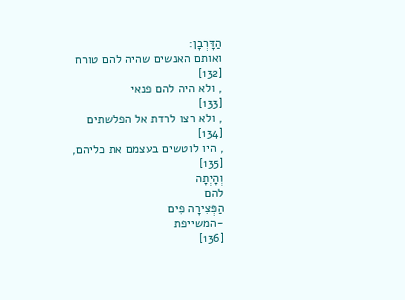הַדָּרְבָן:
ואותם האנשים שהיה להם טורח
[132]
, ולא היה להם פנאי
[133]
, ולא רצו לרדת אל הפלשתים
[134]
, היו לוטשים בעצמם את כליהם,
[135]
וְהָיְתָה
להם
הַפְּצִירָה פִים
-המשייפת
[136]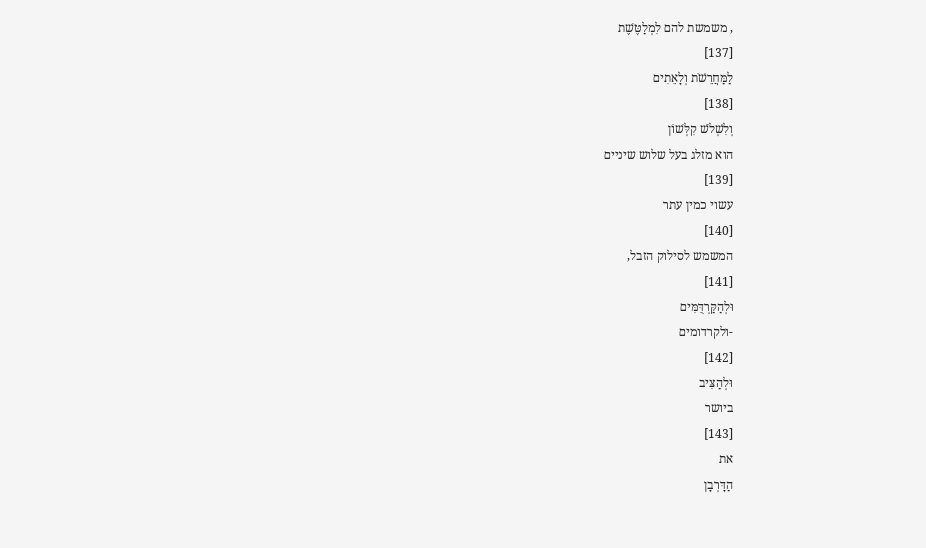, משמשת להם לִמְלַטֶּשֶׁת
[137]
לַמַּחֲרֵשֹׁת וְלָאֵתִים
[138]
וְלִשְׁלֹשׁ קִלְּשׁוֹן
הוא מזלג בעל שלוש שיניים
[139]
עשוי כמין עתר
[140]
המשמש לסילוק הזבל,
[141]
וּלְהַקַּרְדֻּמִּים
-ולקרדומים
[142]
וּלְהַצִּיב
ביושר
[143]
את
הַדָּרְבָן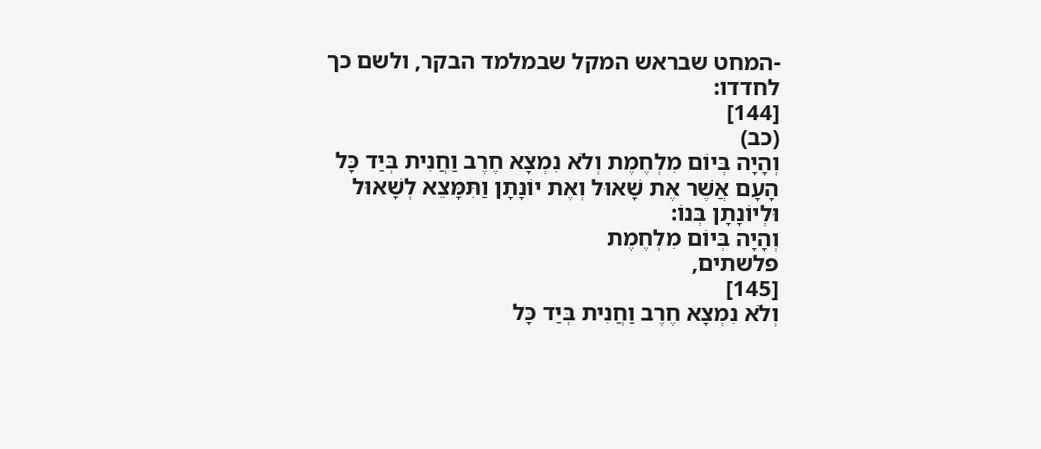-המחט שבראש המקל שבמלמד הבקר, ולשם כך לחדדו:
[144]
(כב)
וְהָיָה בְּיוֹם מִלְחֶמֶת וְלֹא נִמְצָא חֶרֶב וַחֲנִית בְּיַד כָּל הָעָם אֲשֶׁר אֶת שָׁאוּל וְאֶת יוֹנָתָן וַתִּמָּצֵא לְשָׁאוּל וּלְיוֹנָתָן בְּנוֹ:
וְהָיָה בְּיוֹם מִלְחֶמֶת
פלשתים,
[145]
וְלֹא נִמְצָא חֶרֶב וַחֲנִית בְּיַד כָּל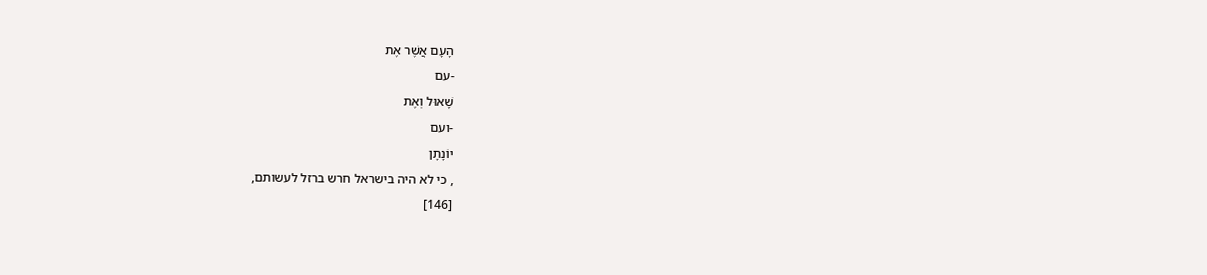הָעָם אֲשֶׁר אֶת
-עם
שָׁאוּל וְאֶת
-ועם
יוֹנָתָן
, כי לא היה בישראל חרש ברזל לעשותם,
[146]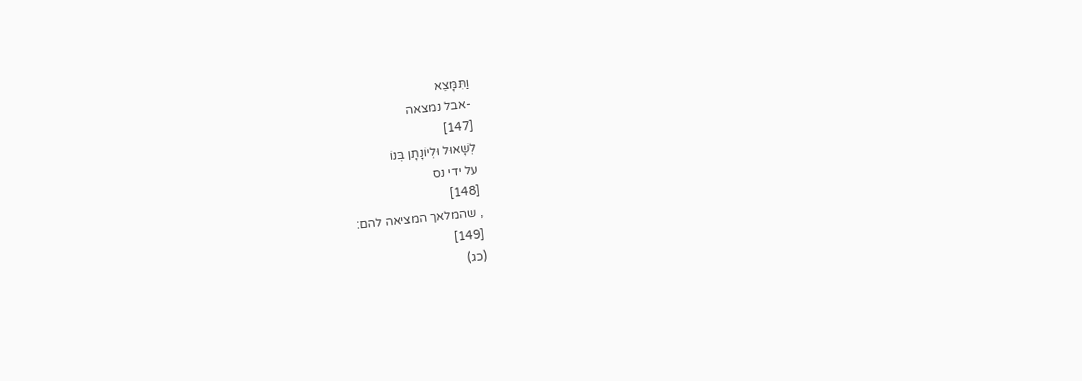וַתִּמָּצֵא
-אבל נמצאה
[147]
לְשָׁאוּל וּלְיוֹנָתָן בְּנוֹ
על ידי נס
[148]
, שהמלאך המציאה להם:
[149]
(כג)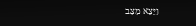וַיֵּצֵא מַצַּב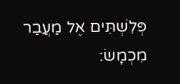פְּלִשְׁתִּים אֶל מַעֲבַר מִכְמָשׂ: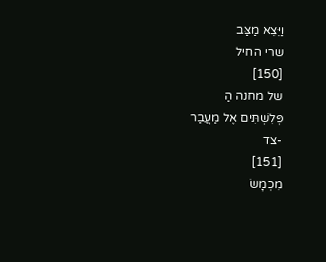וַיֵּצֵא מַצַּב
שרי החיל
[150]
של מחנה הַ
פְּלִשְׁתִּים אֶל מַעֲבַר
-צד
[151]
מִכְמָשׂ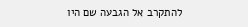להתקרב אל הגבעה שם היו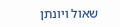שאול ויונתן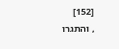[152]
, והתגרו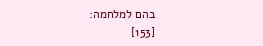בהם למלחמה:
[153]